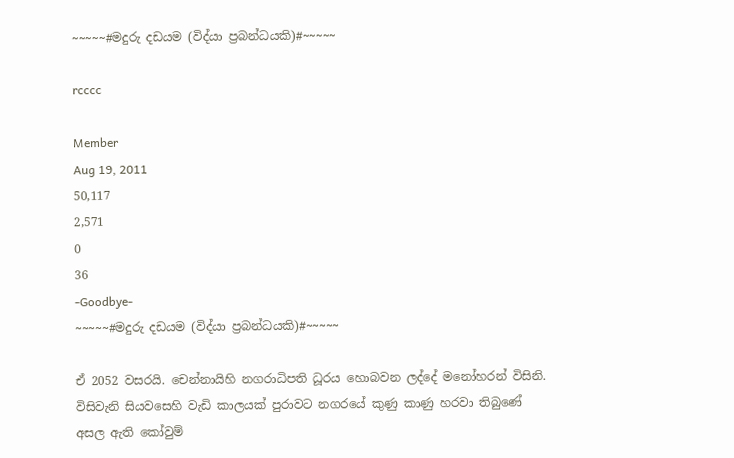~~~~~#මදුරු දඩයම (විද්යා ප්‍රබන්ධයකි)#~~~~~

rcccc

Member
Aug 19, 2011
50,117
2,571
0
36
-Goodbye-
~~~~~#මදුරු දඩයම (විද්යා ප්‍රබන්ධයකි)#~~~~~

ඒ 2052 වසරයි. චෙන්නායිහි නගරාධිපති ධූරය හොබවන ලද්දේ මනෝහරන් විසිනි. විසිවැනි සියවසෙහි වැඩි කාලයක්‌ පුරාවට නගරයේ කුණු කාණු හරවා තිබුණේ අසල ඇති කෝවුම්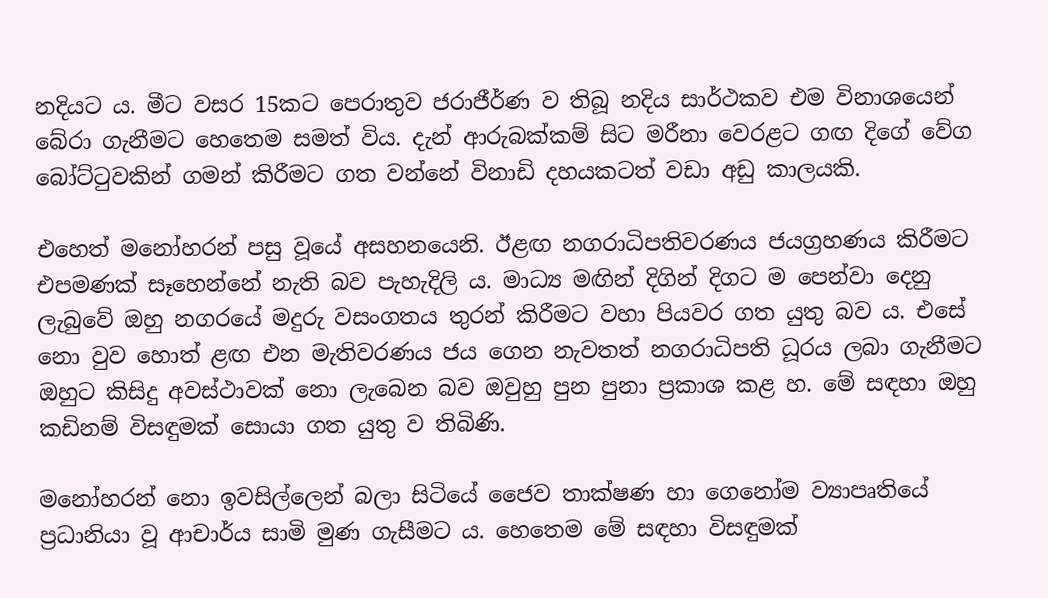නදියට ය. මීට වසර 15කට පෙරාතුව ජරාජීර්ණ ව තිබූ නදිය සාර්ථකව එම විනාශයෙන් බේරා ගැනීමට හෙතෙම සමත් විය. දැන් ආරුබක්‌කම් සිට මරීනා වෙරළට ගඟ දිගේ වේග බෝට්‌ටුවකින් ගමන් කිරීමට ගත වන්නේ විනාඩි දහයකටත් වඩා අඩු කාලයකි.

එහෙත් මනෝහරන් පසු වූයේ අසහනයෙනි. ඊළඟ නගරාධිපතිවරණය ජයග්‍රහණය කිරීමට එපමණක්‌ සෑහෙන්නේ නැති බව පැහැදිලි ය. මාධ්‍ය මඟින් දිගින් දිගට ම පෙන්වා දෙනු ලැබුවේ ඔහු නගරයේ මදුරු වසංගතය තුරන් කිරීමට වහා පියවර ගත යුතු බව ය. එසේ නො වුව හොත් ළඟ එන මැතිවරණය ජය ගෙන නැවතත් නගරාධිපති ධූරය ලබා ගැනීමට ඔහුට කිසිදු අවස්‌ථාවක්‌ නො ලැබෙන බව ඔවුහු පුන පුනා ප්‍රකාශ කළ හ. මේ සඳහා ඔහු කඩිනම් විසඳුමක්‌ සොයා ගත යුතු ව තිබිණි.

මනෝහරන් නො ඉවසිල්ලෙන් බලා සිටියේ ජෛව තාක්‌ෂණ හා ගෙනෝම ව්‍යාපෘතියේ ප්‍රධානියා වූ ආචාර්ය සාමි මුණ ගැසීමට ය. හෙතෙම මේ සඳහා විසඳුමක්‌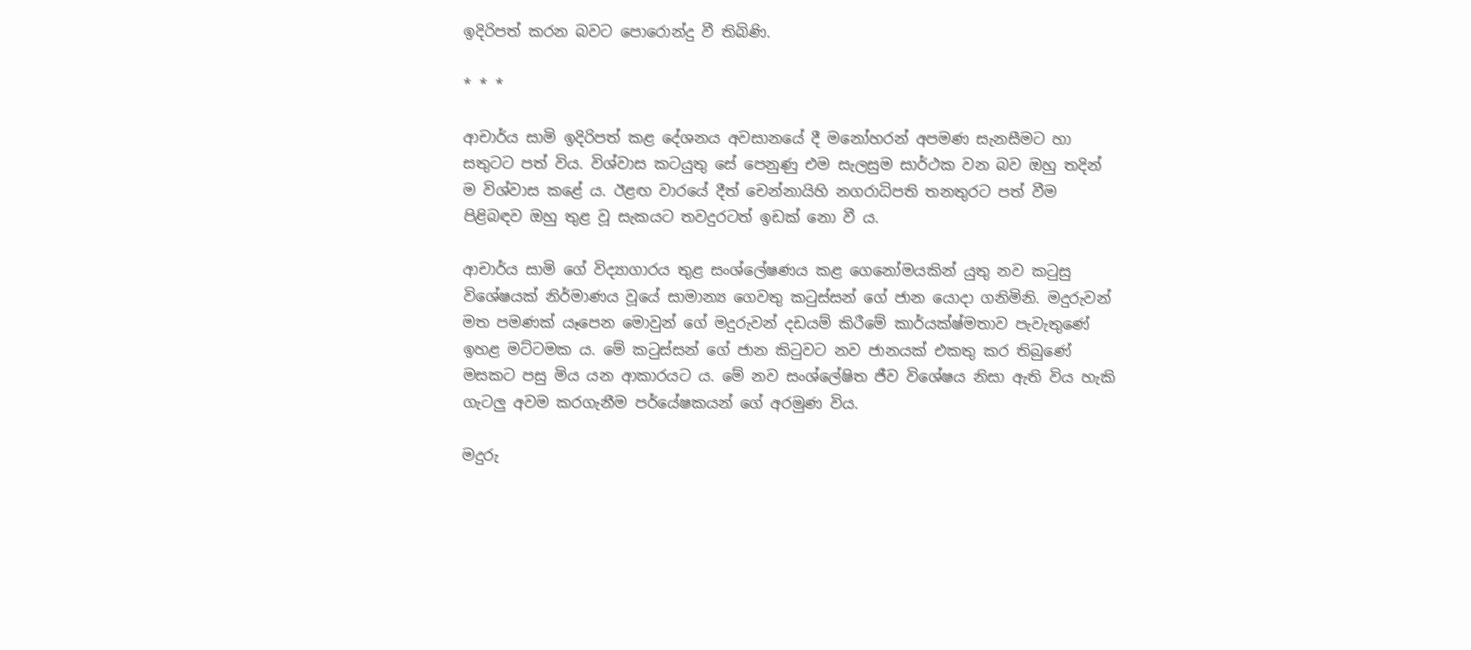ඉදිරිපත් කරන බවට පොරොන්දු වී තිබිණි.

* * *

ආචාර්ය සාමි ඉදිරිපත් කළ දේශනය අවසානයේ දී මනෝහරන් අපමණ සැනසීමට හා සතුටට පත් විය. විශ්වාස කටයුතු සේ පෙනුණු එම සැලසුම සාර්ථක වන බව ඔහු තදින් ම විශ්වාස කළේ ය. ඊළඟ වාරයේ දීත් චෙන්නායිහි නගරාධිපති තනතුරට පත් වීම පිළිබඳව ඔහු තුළ වූ සැකයට තවදුරටත් ඉඩක්‌ නො වී ය.

ආචාර්ය සාමි ගේ විද්‍යාගාරය තුළ සංශ්ලේෂණය කළ ගෙනෝමයකින් යුතු නව කටුසු විශේෂයක්‌ නිර්මාණය වූයේ සාමාන්‍ය ගෙවතු කටුස්‌සන් ගේ ජාන යොදා ගනිමිනි. මදුරුවන් මත පමණක්‌ යෑපෙන මොවුන් ගේ මදුරුවන් දඩයම් කිරීමේ කාර්යක්‌ෂ්මතාව පැවැතුණේ ඉහළ මට්‌ටමක ය. මේ කටුස්‌සන් ගේ ජාන කිටුවට නව ජානයක්‌ එකතු කර තිබුණේ මසකට පසු මිය යන ආකාරයට ය. මේ නව සංශ්ලේෂිත ජීව විශේෂය නිසා ඇති විය හැකි ගැටලු අවම කරගැනීම පර්යේෂකයන් ගේ අරමුණ විය.

මදුරු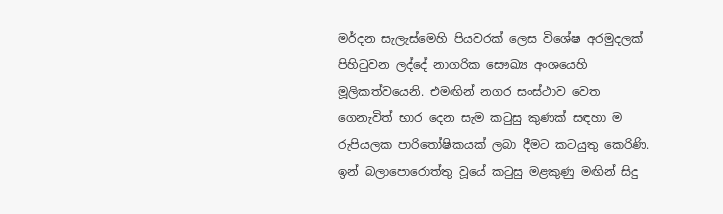මර්දන සැලැස්‌මෙහි පියවරක්‌ ලෙස විශේෂ අරමුදලක්‌ පිහිටුවන ලද්දේ නාගරික සෞඛ්‍ය අංශයෙහි මූලිකත්වයෙනි. එමඟින් නගර සංස්‌ථාව වෙත ගෙනැවිත් භාර දෙන සැම කටුසු කුණක්‌ සඳහා ම රුපියලක පාරිතෝෂිකයක්‌ ලබා දීමට කටයුතු කෙරිණි. ඉන් බලාපොරොත්තු වූයේ කටුසු මළකුණු මඟින් සිදු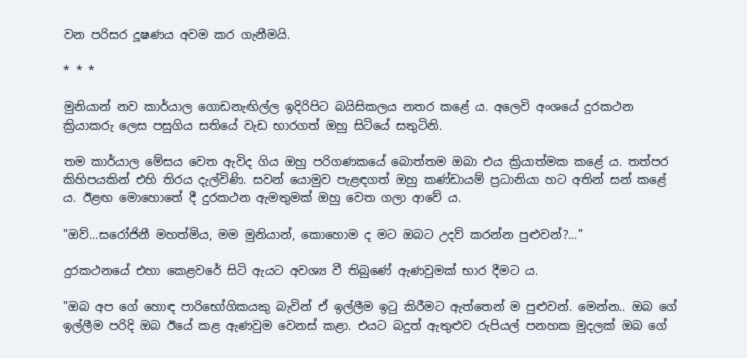වන පරිසර දූෂණය අවම කර ගැනීමයි.

* * *

මුනියාන් නව කාර්යාල ගොඩනැඟිල්ල ඉදිරිපිට බයිසිකලය නතර කළේ ය. අලෙවි අංශයේ දුරකථන ක්‍රියාකරු ලෙස පසුගිය සතියේ වැඩ භාරගත් ඔහු සිටියේ සතුටිනි.

තම කාර්යාල මේසය වෙත ඇවිද ගිය ඔහු පරිගණකයේ බොත්තම ඔබා එය ක්‍රියාත්මක කළේ ය. තත්පර කිහිපයකින් එහි තිරය දැල්විණි. සවන් යොමුව පැළඳගත් ඔහු කණ්‌ඩායම් ප්‍රධානියා හට අතින් සන් කළේ ය. ඊළඟ මොහොතේ දී දුරකථන ඇමතුමක්‌ ඔහු වෙත ගලා ආවේ ය.

"ඔව්...සරෝජිනී මහත්මිය, මම මුනියාන්, කොහොම ද මට ඔබට උදව් කරන්න පුළුවන්?..."

දුරකථනයේ එහා කෙළවරේ සිටි ඇයට අවශ්‍ය වී තිබුණේ ඇණවුමක්‌ භාර දීමට ය.

"ඔබ අප ගේ හොඳ පාරිභෝගිකයකු බැවින් ඒ ඉල්ලීම ඉටු කිරීමට ඇත්තෙන් ම පුළුවන්. මෙන්න.. ඔබ ගේ ඉල්ලීම පරිදි ඔබ ඊයේ කළ ඇණවුම වෙනස්‌ කළා. එයට බදුත් ඇතුළුව රුපියල් පනහක මුදලක්‌ ඔබ ගේ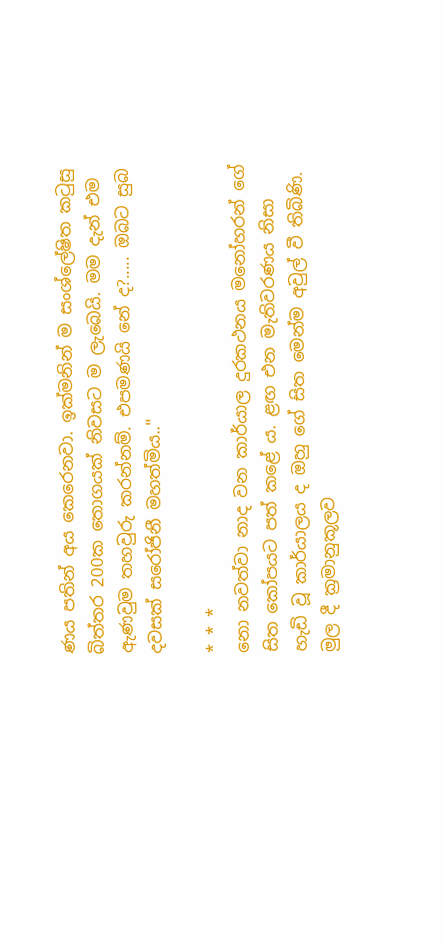ණය පතින් අය කෙරෙනවා. ඉක්‌මනින් ම සංශ්ලේෂිත කටුසු බිත්තර 200ක තොගයක්‌ නිවසට ම ලැබෙයි. මම දැන් එම ඇණවුම තහවුරු කරන්නම්. එපමණයි නේ ද?..... ඔබට සුබ දවසක්‌ සරෝජිනී මහත්මිය.."

* * *
නො නවත්වා නාද වන කාර්යාල දුරකථනය මනෝහරන් ගේ සිත කෝපයට පත් කළේ ය. ළඟ එන මැතිවරණය නිසා හැඩි වූ කාර්යාලය ද ඔහු ගේ සිත මෙන්ම අවුල් වී තිබිණි. මුල දී ක්‍රමානුකූලව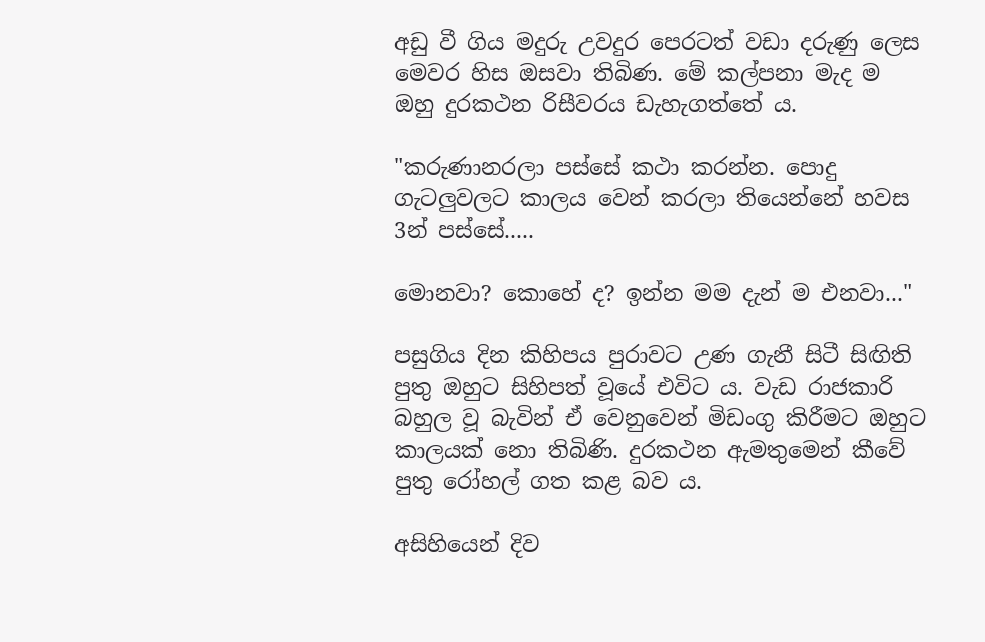අඩු වී ගිය මදුරු උවදුර පෙරටත් වඩා දරුණු ලෙස මෙවර හිස ඔසවා තිබිණ. මේ කල්පනා මැද ම ඔහු දුරකථන රිසීවරය ඩැහැගත්තේ ය.

"කරුණානරලා පස්‌සේ කථා කරන්න. පොදු ගැටලුවලට කාලය වෙන් කරලා තියෙන්නේ හවස 3න් පස්‌සේ.....

මොනවා? කොහේ ද? ඉන්න මම දැන් ම එනවා..."

පසුගිය දින කිහිපය පුරාවට උණ ගැනී සිටී සිඟිති පුතු ඔහුට සිහිපත් වූයේ එවිට ය. වැඩ රාජකාරි බහුල වූ බැවින් ඒ වෙනුවෙන් මිඩංගු කිරීමට ඔහුට කාලයක්‌ නො තිබිණි. දුරකථන ඇමතුමෙන් කීවේ පුතු රෝහල් ගත කළ බව ය.

අසිහියෙන් දිව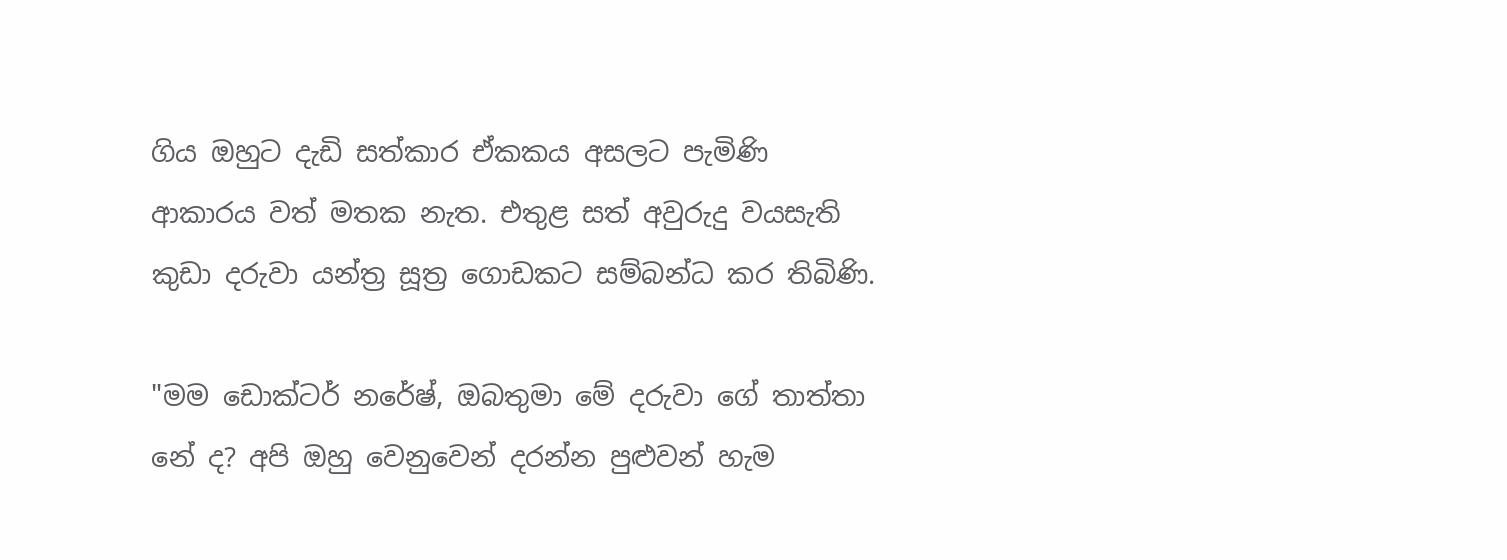ගිය ඔහුට දැඩි සත්කාර ඒකකය අසලට පැමිණි ආකාරය වත් මතක නැත. එතුළ සත් අවුරුදු වයසැති කුඩා දරුවා යන්ත්‍ර සූත්‍ර ගොඩකට සම්බන්ධ කර තිබිණි.

"මම ඩොක්‌ටර් නරේෂ්, ඔබතුමා මේ දරුවා ගේ තාත්තා නේ ද? අපි ඔහු වෙනුවෙන් දරන්න පුළුවන් හැම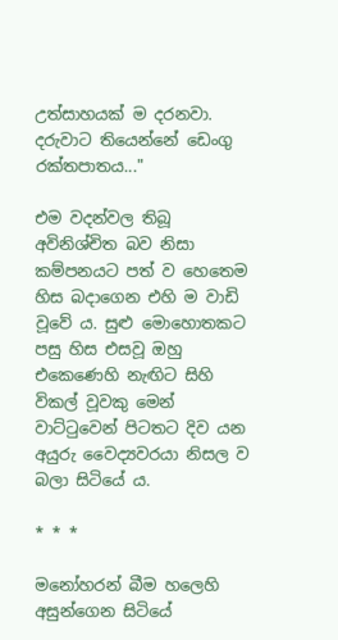උත්සාහයක්‌ ම දරනවා. දරුවාට තියෙන්නේ ඩෙංගු රක්‌තපාතය..."

එම වදන්වල තිබූ අවිනිශ්චිත බව නිසා කම්පනයට පත් ව හෙතෙම හිස බදාගෙන එහි ම වාඩි වූවේ ය. සුළු මොහොතකට පසු හිස එසවූ ඔහු එකෙණෙහි නැඟිට සිහි විකල් වූවකු මෙන් වාට්‌ටුවෙන් පිටතට දිව යන අයුරු වෛද්‍යවරයා නිසල ව බලා සිටියේ ය.

* * *

මනෝහරන් බීම හලෙහි අසුන්ගෙන සිටියේ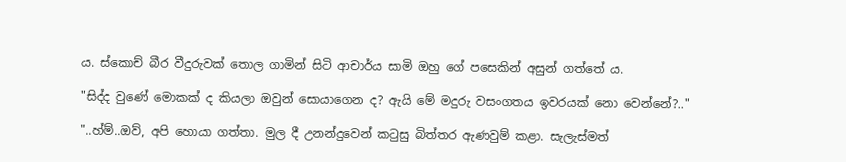ය. ස්‌කොච් බීර වීදුරුවක්‌ තොල ගාමින් සිටි ආචාර්ය සාමි ඔහු ගේ පසෙකින් අසුන් ගත්තේ ය.

"සිද්ද වුණේ මොකක්‌ ද කියලා ඔවුන් සොයාගෙන ද? ඇයි මේ මදුරු වසංගතය ඉවරයක්‌ නො වෙන්නේ?.."

"..හ්ම්..ඔව්, අපි හොයා ගත්තා. මුල දී උනන්දුවෙන් කටුසු බිත්තර ඇණවුම් කළා. සැලැස්‌මත්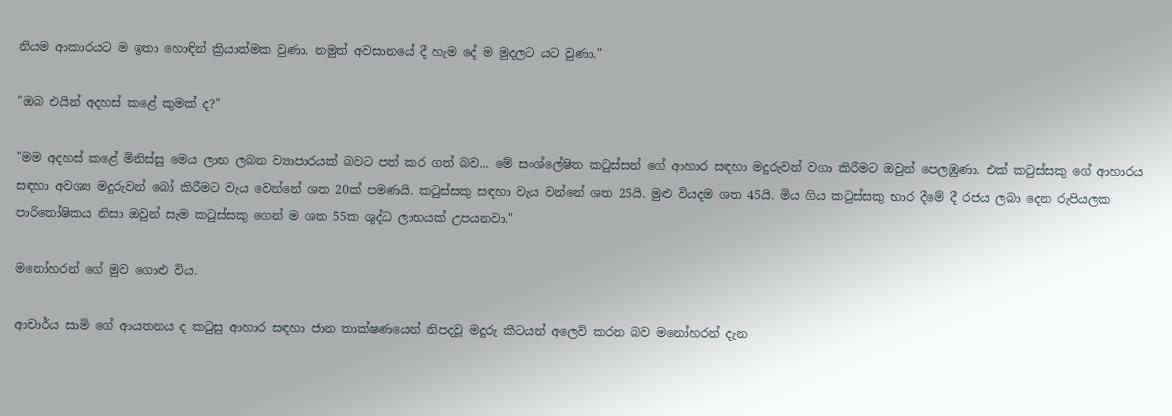නියම ආකාරයට ම ඉතා හොඳින් ක්‍රියාත්මක වුණා. නමුත් අවසානයේ දී හැම දේ ම මුදලට යට වුණා."

"ඔබ එයින් අදහස්‌ කළේ කුමක්‌ ද?"

"මම අදහස්‌ කළේ මිනිස්‌සු මෙය ලාභ ලබන ව්‍යාපාරයක්‌ බවට පත් කර ගත් බව... මේ සංශ්ලේෂිත කටුස්‌සන් ගේ ආහාර සඳහා මදුරුවන් වගා කිරීමට ඔවුන් පෙලඹුණා. එක්‌ කටුස්‌සකු ගේ ආහාරය සඳහා අවශ්‍ය මදුරුවන් බෝ කිරීමට වැය වෙන්නේ ශත 20ක්‌ පමණයි. කටුස්‌සකු සඳහා වැය වන්නේ ශත 25යි. මුළු වියදම ශත 45යි. මිය ගිය කටුස්‌සකු භාර දීමේ දී රජය ලබා දෙන රුපියලක පාරිතෝෂිකය නිසා ඔවුන් සැම කටුස්‌සකු ගෙන් ම ශත 55ක ශුද්ධ ලාභයක්‌ උපයනවා."

මනෝහරන් ගේ මුව ගොළු විය.

ආචාර්ය සාමි ගේ ආයතනය ද කටුසු ආහාර සඳහා ජාන තාක්‌ෂණයෙන් නිපදවූ මදුරු කීටයන් අලෙවි කරන බව මනෝහරන් දැන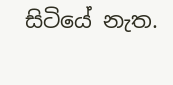සිටියේ නැත.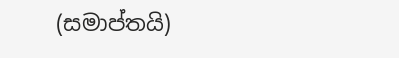(සමාප්තයි)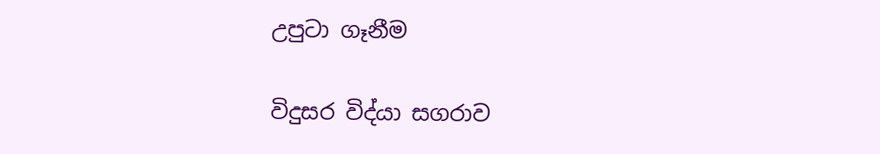උපුටා ගෑනීම

විදුසර විද්යා සගරාව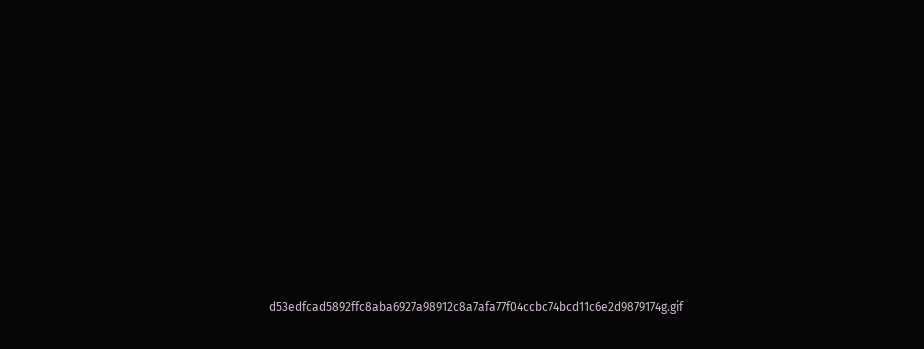d53edfcad5892ffc8aba6927a98912c8a7afa77f04ccbc74bcd11c6e2d9879174g.gif